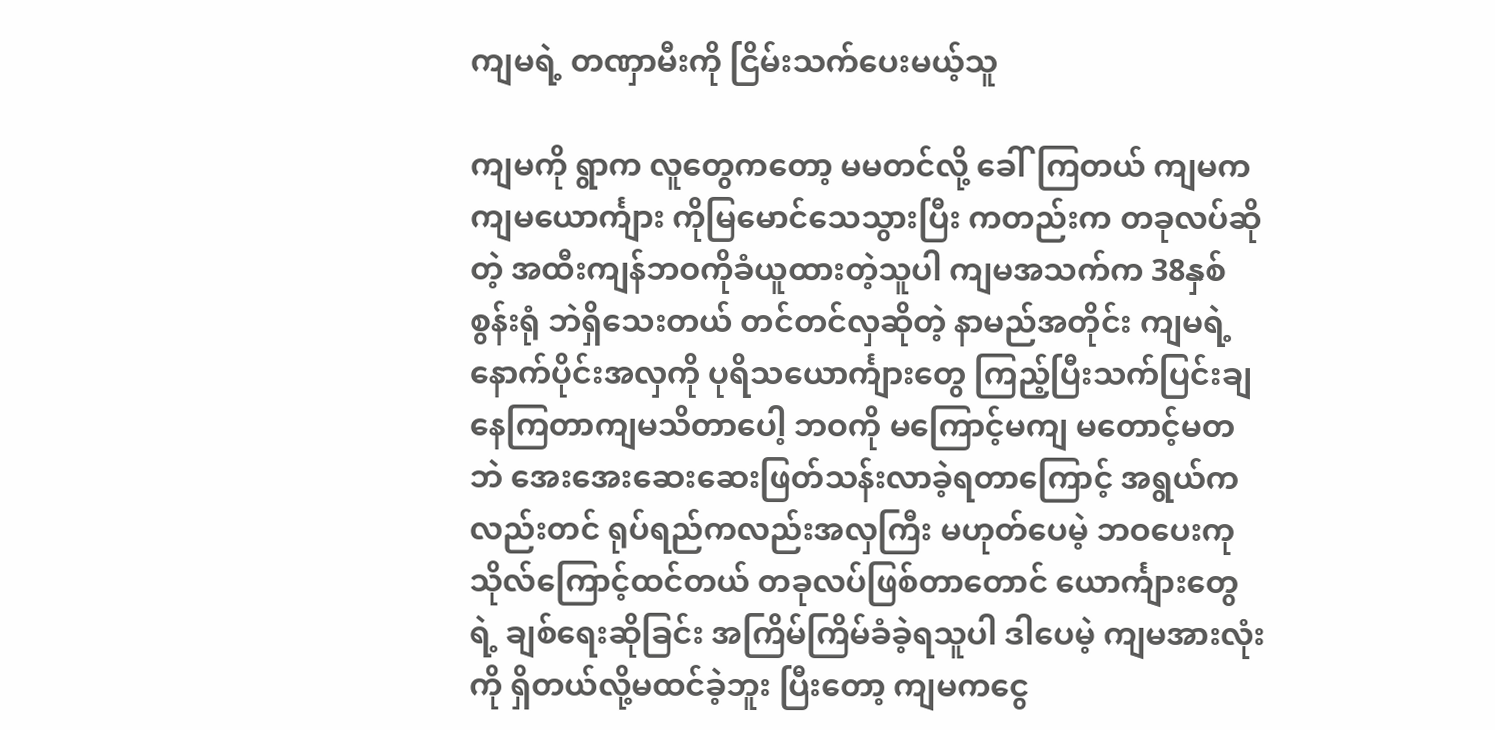ကျမရဲ့ တဏှာမီးကို ငြိမ်းသက်ပေးမယ့်သူ

ကျမကို ရွာက လူတွေကတော့ မမတင်လို့ ခေါ်ကြတယ် ကျမက ကျမယောင်္ကျား ကိုမြမောင်သေသွားပြီး ကတည်းက တခုလပ်ဆိုတဲ့ အထီးကျန်ဘဝကိုခံယူထားတဲ့သူပါ ကျမအသက်က 38နှစ်စွန်းရုံ ဘဲရှိသေးတယ် တင်တင်လှဆိုတဲ့ နာမည်အတိုင်း ကျမရဲ့ နောက်ပိုင်းအလှကို ပုရိသယောင်္ကျားတွေ ကြည့်ပြီးသက်ပြင်းချနေကြတာကျမသိတာပေါ့ ဘဝကို မကြောင့်မကျ မတောင့်မတဘဲ အေးအေးဆေးဆေးဖြတ်သန်းလာခဲ့ရတာကြောင့် အရွယ်ကလည်းတင် ရုပ်ရည်ကလည်းအလှကြီး မဟုတ်ပေမဲ့ ဘဝပေးကုသိုလ်ကြောင့်ထင်တယ် တခုလပ်ဖြစ်တာတောင် ယောင်္ကျားတွေရဲ့ ချစ်ရေးဆိုခြင်း အကြိမ်ကြိမ်ခံခဲ့ရသူပါ ဒါပေမဲ့ ကျမအားလုံးကို ရှိတယ်လို့မထင်ခဲ့ဘူး ပြီးတော့ ကျမကငွေ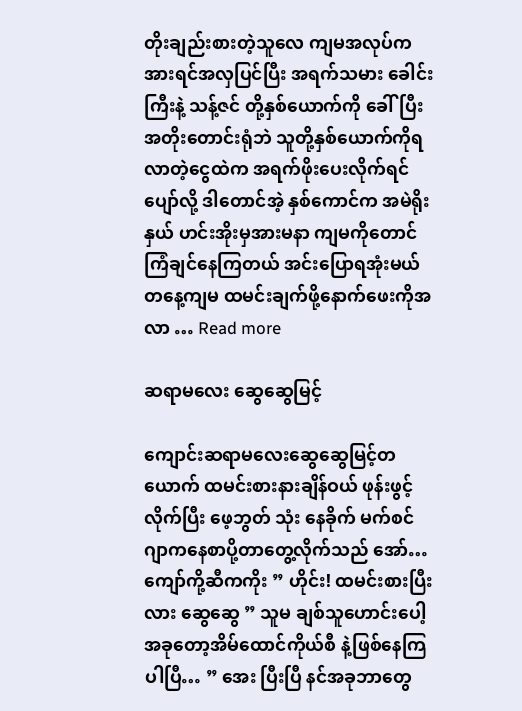တိုးချည်းစားတဲ့သူလေ ကျမအလုပ်က အားရင်အလှပြင်ပြီး အရက်သမား ခေါင်းကြီးနဲ့ သန့်ဇင် တို့နှစ်ယောက်ကို ခေါ်ပြီး အတိုးတောင်းရုံဘဲ သူတို့နှစ်ယောက်ကိုရလာတဲ့ငွေထဲက အရက်ဖိုးပေးလိုက်ရင်ပျော်လို့ ဒါတောင်အဲ့ နှစ်ကောင်က အမဲရိုးနှယ် ဟင်းအိုးမှအားမနာ ကျမကိုတောင်ကြံချင်နေကြတယ် အင်းပြောရအုံးမယ် တနေ့ကျမ ထမင်းချက်ဖို့နောက်ဖေးကိုအလာ … Read more

ဆရာမလေး ဆွေဆွေမြင့်

ကျောင်းဆရာမလေးဆွေဆွေမြင့်တယောက် ထမင်းစားနားချိန်ဝယ် ဖုန်းဖွင့်လိုက်ပြီး ဖေ့ဘွတ် သုံး နေခိုက် မက်စင်ဂျာကနေစာပို့တာတွေ့လိုက်သည် အော်…ကျော်ကို့ဆီကကိုး ” ဟိုင်း! ထမင်းစားပြီးလား ဆွေဆွေ ” သူမ ချစ်သူဟောင်းပေါ့ အခုတော့အိမ်ထောင်ကိုယ်စီ နဲ့ဖြစ်နေကြပါပြီ… ” အေး ပြီးပြီ နင်အခုဘာတွေ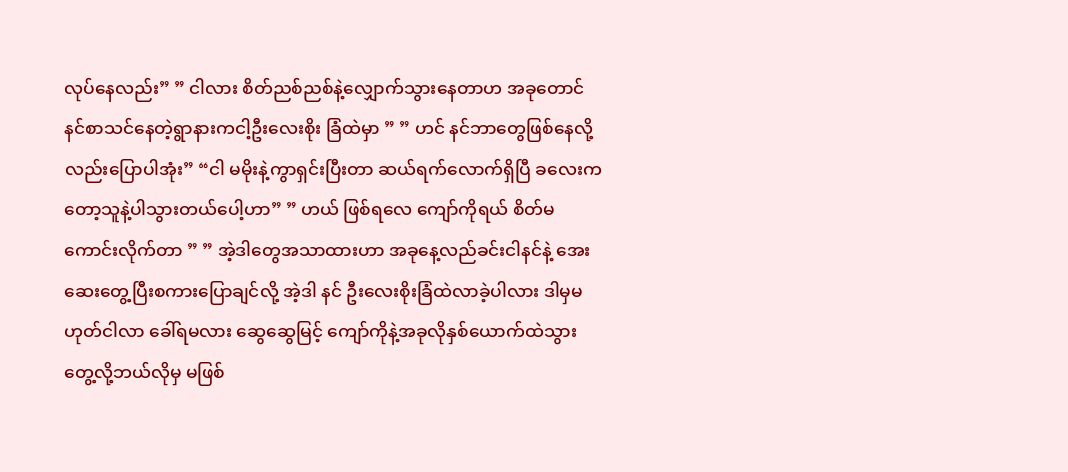လုပ်နေလည်း” ” ငါလား စိတ်ညစ်ညစ်နဲ့လျှောက်သွားနေတာဟ အခုတောင်နင်စာသင်နေတဲ့ရွာနားကငါ့ဦးလေးစိုး ခြံထဲမှာ ” ” ဟင် နင်ဘာတွေဖြစ်နေလို့လည်းပြောပါအုံး” “ငါ မမိုးနဲ့ကွာရှင်းပြီးတာ ဆယ်ရက်လောက်ရှိပြီ ခလေးကတော့သူနဲ့ပါသွားတယ်ပေါ့ဟာ” ” ဟယ် ဖြစ်ရလေ ကျော်ကိုရယ် စိတ်မကောင်းလိုက်တာ ” ” အဲ့ဒါတွေအသာထားဟာ အခုနေ့လည်ခင်းငါနင်နဲ့ အေးဆေးတွေ့ပြီးစကားပြောချင်လို့ အဲ့ဒါ နင် ဦးလေးစိုးခြံထဲလာခဲ့ပါလား ဒါမှမဟုတ်ငါလာ ခေါ်ရမလား ဆွေဆွေမြင့် ကျော်ကိုနဲ့အခုလိုနှစ်ယောက်ထဲသွား တွေ့လို့ဘယ်လိုမှ မဖြစ်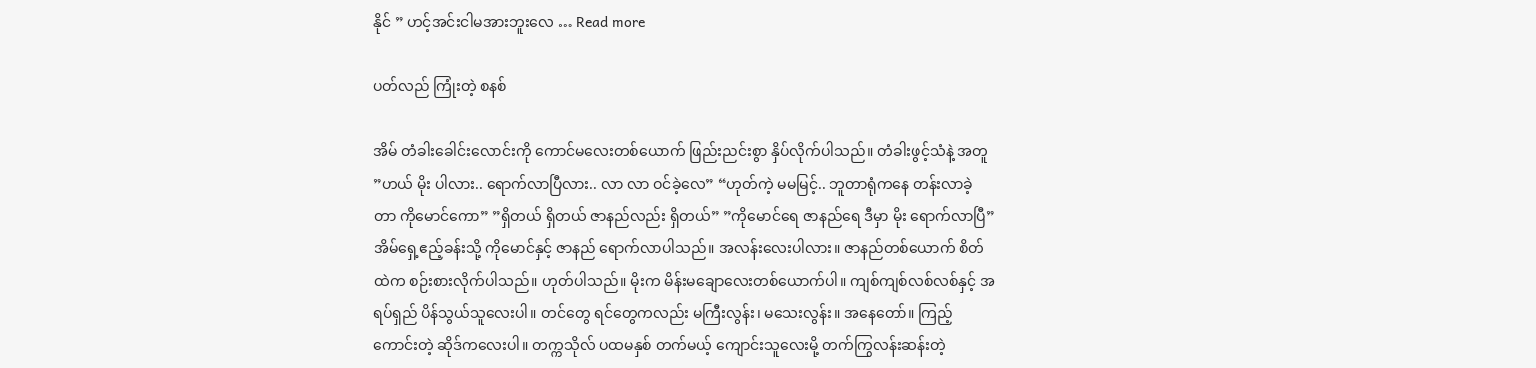နိုင် ” ဟင့်အင်းငါမအားဘူးလေ … Read more

ပတ်လည် ကြုံးတဲ့ စနစ်

အိမ် တံခါးခေါင်းလောင်းကို ကောင်မလေးတစ်ယောက် ဖြည်းညင်းစွာ နှိပ်လိုက်ပါသည်။ တံခါးဖွင့်သံနဲ့ အတူ ”ဟယ် မိုး ပါလား.. ရောက်လာပြီလား.. လာ လာ ဝင်ခဲ့လေ” “ဟုတ်ကဲ့ မမမြင့်.. ဘူတာရုံကနေ တန်းလာခဲ့တာ ကိုမောင်ကော” ”ရှိတယ် ရှိတယ် ဇာနည်လည်း ရှိတယ်” ”ကိုမောင်ရေ ဇာနည်ရေ ဒီမှာ မိုး ရောက်လာပြီ” အိမ်ရှေ့ဧည့်ခန်းသို့ ကိုမောင်နှင့် ဇာနည် ရောက်လာပါသည်။ အလန်းလေးပါလား။ ဇာနည်တစ်ယောက် စိတ်ထဲက စဉ်းစားလိုက်ပါသည်။ ဟုတ်ပါသည်။ မိုးက မိန်းမချောလေးတစ်ယောက်ပါ။ ကျစ်ကျစ်လစ်လစ်နှင့် အရပ်ရှည် ပိန်သွယ်သူလေးပါ။ တင်တွေ ရင်တွေကလည်း မကြီးလွန်း၊ မသေးလွန်း။ အနေတော်။ ကြည့်ကောင်းတဲ့ ဆိုဒ်ကလေးပါ။ တက္ကသိုလ် ပထမနှစ် တက်မယ့် ကျောင်းသူလေးမို့ တက်ကြွလန်းဆန်းတဲ့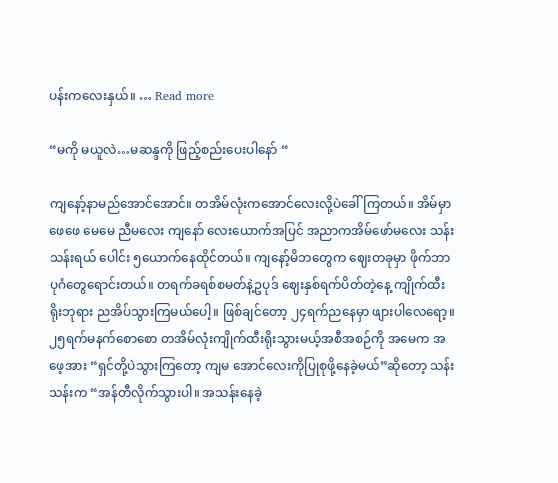ပန်းကလေးနှယ်။ … Read more

“မကို မယူလဲ…မဆန္ဒကို ဖြည့်စည်းပေးပါနော် “

ကျနော့်နာမည်အောင်အောင်။ တအိမ်လုံးကအောင်လေးလို့ပဲခေါ်ကြတယ်။ အိမ်မှာ ဖေဖေ မေမေ ညီမလေး ကျနော် လေးယောက်အပြင် အညာကအိမ်ဖော်မလေး သန်းသန်းရယ် ပေါင်း ၅ယောက်နေထိုင်တယ်။ ကျနော့်မိဘတွေက ဈေးတခုမှာ ဖိုက်ဘာပုဂံတွေရောင်းတယ်။ တရက်ခရစ်စမတ်နဲ့ဥပုဒ် ဈေးနှစ်ရက်ပိတ်တဲ့နေ့ ကျိုက်ထီးရိုးဘုရား ညအိပ်သွားကြမယ်ပေါ့။ ဖြစ်ချင်တော့ ၂၄ရက်ညနေမှာ ဖျားပါလေရော့။ ၂၅ရက်မနက်စောစော တအိမ်လုံးကျိုက်ထီးရိုးသွားမယ့်အစီအစဉ်ကို အမေက အဖေ့အား “ရှင်တို့ပဲသွားကြတော့ ကျမ အောင်လေးကိုပြုစုဖို့နေခဲ့မယ်”ဆိုတော့ သန်းသန်းက “အန်တီလိုက်သွားပါ။ အသန်းနေခဲ့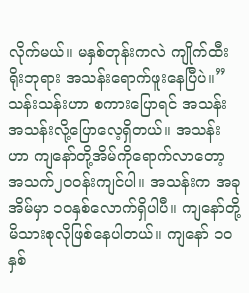လိုက်မယ်။ မနှစ်တုန်းကလဲ ကျိုက်ထီးရိုးဘုရား အသန်းရောက်ဖူးနေပြီပဲ။” သန်းသန်းဟာ စကားပြောရင် အသန်း အသန်းလို့ပြောလေ့ရှိတယ်။ အသန်းဟာ ကျနော်တို့အိမ်ကိုရောက်လာတော့ အသက်၂၀ဝန်းကျင်ပါ။ အသန်းက အခု အိမ်မှာ ၁၀နှစ်လောက်ရှိပါပီ။ ကျနော်တို့မိသားစုလိုဖြစ်နေပါတယ်။ ကျနော် ၁၀နှစ်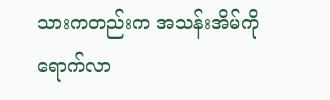သားကတည်းက အသန်းအိမ်ကို ရောက်လာ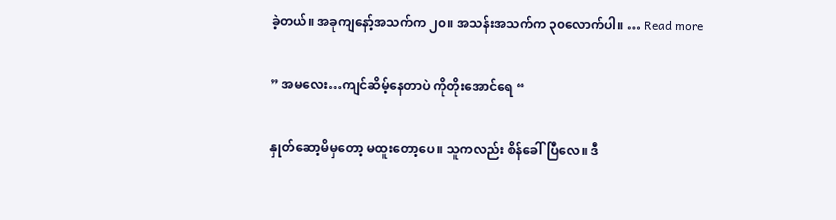ခဲ့တယ်။ အခုကျနော့်အသက်က ၂၀။ အသန်းအသက်က ၃၀လောက်ပါ။ … Read more

” အမလေး…ကျင်ဆိမ့်နေတာပဲ ကိုတိုးအောင်ရေ “

နှုတ်ဆော့မိမှတော့ မထူးတော့ပေ။ သူကလည်း စိန်ခေါ်ပြီလေ။ ဒီ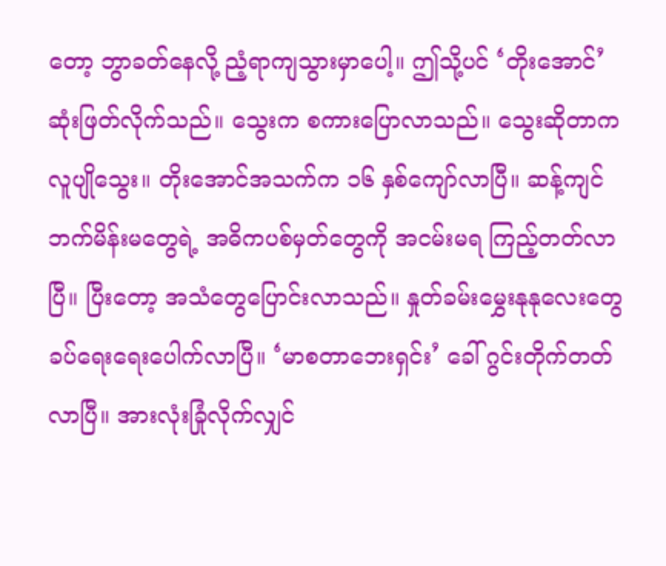တော့ ဘွာခတ်နေလို့ ညံ့ရာကျသွားမှာပေါ့။ ဤသို့ပင် ‘တိုးအောင်’ ဆုံးဖြတ်လိုက်သည်။ သွေးက စကားပြောလာသည်။ သွေးဆိုတာက လူပျိုသွေး။ တိုးအောင်အသက်က ၁၆ နှစ်ကျော်လာပြီ။ ဆန့်ကျင်ဘက်မိန်းမတွေရဲ့ အဓိကပစ်မှတ်တွေကို အငမ်းမရ ကြည့်တတ်လာပြီ။ ပြီးတော့ အသံတွေပြောင်းလာသည်။ နှုတ်ခမ်းမွှေးနုနုလေးတွေ ခပ်ရေးရေးပေါက်လာပြီ။ ‘မာစတာဘေးရှင်း’ ခေါ် ဂွင်းတိုက်တတ်လာပြီ။ အားလုံးခြုံလိုက်လျှင်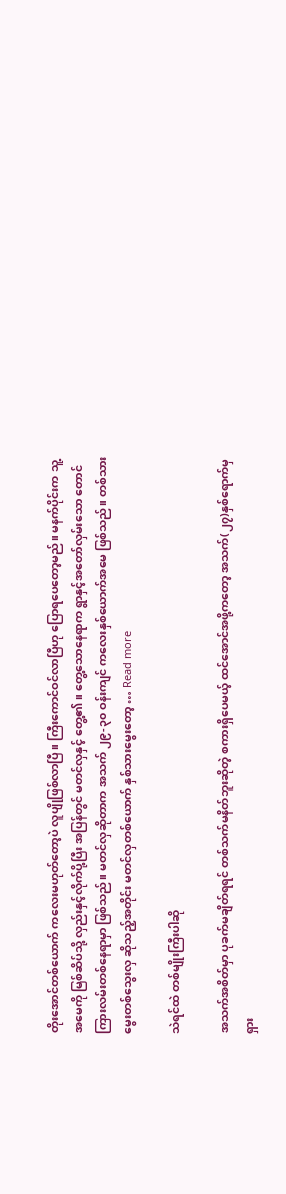တိုးအောင်တစ်ယောက် ကလေးမဟုတ်တော့ပဲ လူပျိုဖြစ်လာပြီ။ ကြီးကောင်ဝင်လာပြီဟု ပြောရပေတော့မည်။ မနက်ပိုင်းက သူ့အမေကို မြစ်ဆိပ်သို့ လှည်းနှင့်လိုက်ပို့ပြီး အပြန်တွင် မတင်လှနှင့် တွေ့၏။ တွေ့သောနေရာက ရွာနှင့်အတော်လှမ်းသော တောင်ကြားလမ်းတစ်နေရာမှာ ဖြစ်သည်။ မတင်လှဆိုတာက အသက် ၂၉-၃၀ ဝန်းကျင် ကလေးနှစ်ယောက်အမေ ဖြစ်သည်။ တစ်သားမွေးတစ်သွေးလှ ဆိုသည့်အတိုင်း မတင်လှတစ်ယောက် နှစ်သားမွေးတော့ … Read more

သဲရင်ထဲ တစ်မျိုးကြီးပါဆို

အသက်အစိတ်မှာ ပုခက်မချိတ်ရရင် တစ်သက်မနိတ်ဘူးဆိုတဲ့ စကားရှိပေမယ့် ထင်အောင်အဖို့ကတော့ အသက်(၂၇)နှစ်ရောက်မှ ရှား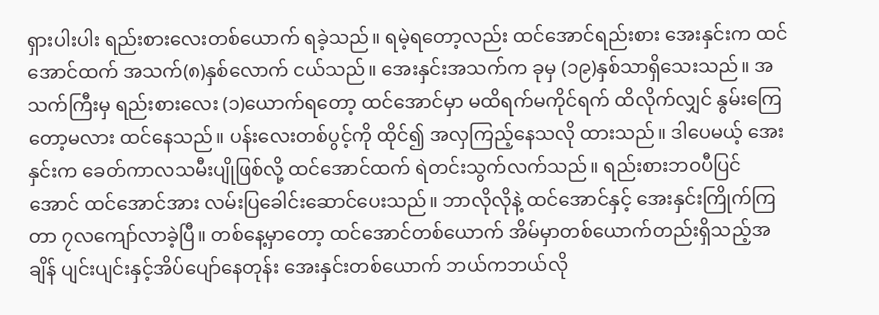ရှားပါးပါး ရည်းစားလေးတစ်ယောက် ရခဲ့သည်။ ရမဲ့ရတော့လည်း ထင်အောင်ရည်းစား အေးနှင်းက ထင်အောင်ထက် အသက်(၈)နှစ်လောက် ငယ်သည်။ အေးနှင်းအသက်က ခုမှ (၁၉)နှစ်သာရှိသေးသည်။ အသက်ကြီးမှ ရည်းစားလေး (၁)ယောက်ရတော့ ထင်အောင်မှာ မထိရက်မကိုင်ရက် ထိလိုက်လျှင် နွမ်းကြေတော့မလား ထင်နေသည်။ ပန်းလေးတစ်ပွင့်ကို ထိုင်၍ အလှကြည့်နေသလို ထားသည်။ ဒါပေမယ့် အေးနှင်းက ခေတ်ကာလသမီးပျိုဖြစ်လို့ ထင်အောင်ထက် ရဲတင်းသွက်လက်သည်။ ရည်းစားဘဝပီပြင်အောင် ထင်အောင်အား လမ်းပြခေါင်းဆောင်ပေးသည်။ ဘာလိုလိုနဲ့ ထင်အောင်နှင့် အေးနှင်းကြိုက်ကြတာ ၇လကျော်လာခဲ့ပြီ။ တစ်နေ့မှာတော့ ထင်အောင်တစ်ယောက် အိမ်မှာတစ်ယောက်တည်းရှိသည့်အချိန် ပျင်းပျင်းနှင့်အိပ်ပျော်နေတုန်း အေးနှင်းတစ်ယောက် ဘယ်ကဘယ်လို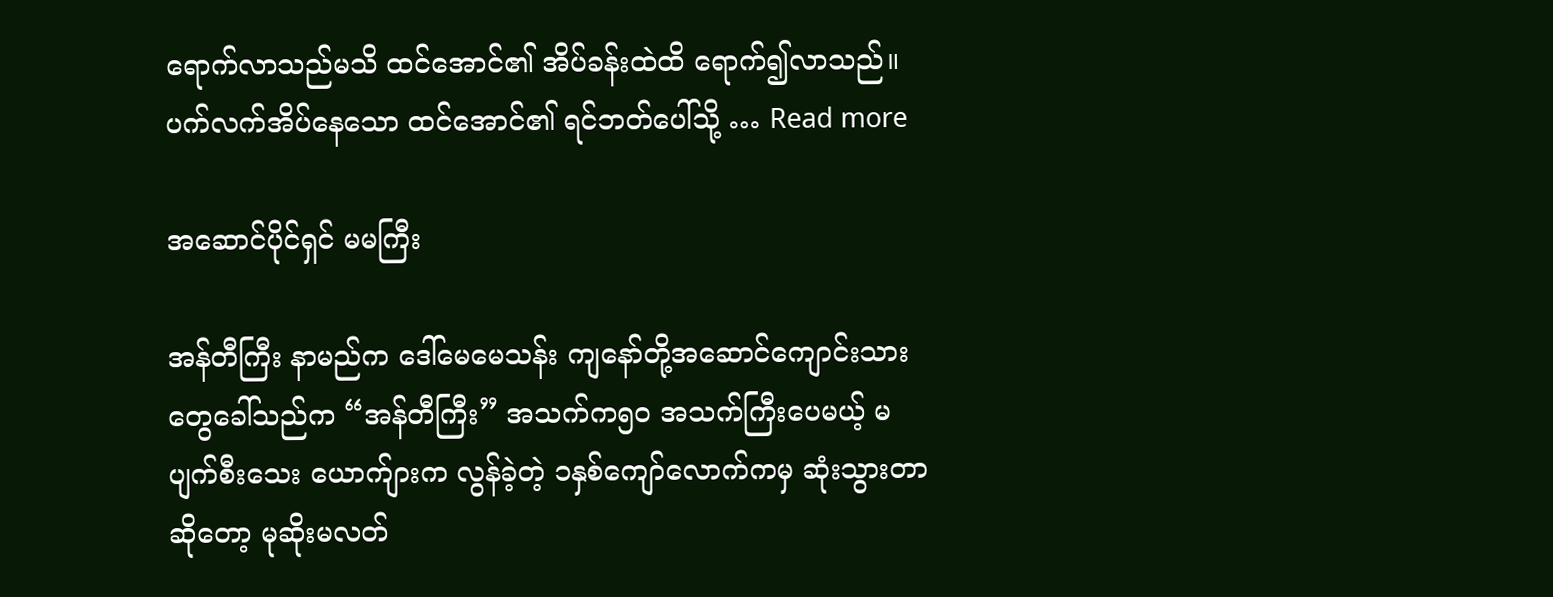ရောက်လာသည်မသိ ထင်အောင်၏ အိပ်ခန်းထဲထိ ရောက်၍လာသည်။ ပက်လက်အိပ်နေသော ထင်အောင်၏ ရင်ဘတ်ပေါ်သို့ … Read more

အဆောင်ပိုင်ရှင် မမကြီး

အန်တီကြီး နာမည်က ဒေါ်မေမေသန်း ကျနော်တို့အဆောင်ကျောင်းသားတွေခေါ်သည်က “အန်တီကြီး” အသက်က၅၀ အသက်ကြီးပေမယ့် မပျက်စီးသေး ယောက်ျားက လွန်ခဲ့တဲ့ ၁နှစ်ကျော်လောက်ကမှ ဆုံးသွားတာဆိုတော့ မုဆိုးမလတ်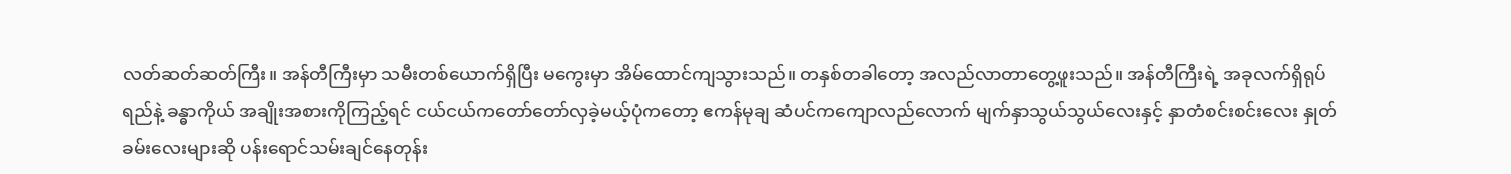လတ်ဆတ်ဆတ်ကြီး။ အန်တီကြီးမှာ သမီးတစ်ယောက်ရှိပြီး မကွေးမှာ အိမ်ထောင်ကျသွားသည်။ တနှစ်တခါတော့ အလည်လာတာတွေ့ဖူးသည်။ အန်တီကြီးရဲ့ အခုလက်ရှိရုပ်ရည်နဲ့ ခန္ဓာကိုယ် အချိုးအစားကိုကြည့်ရင် ငယ်ငယ်ကတော်တော်လှခဲ့မယ့်ပုံကတော့ ဧကန်မုချ ဆံပင်ကကျောလည်လောက် မျက်နှာသွယ်သွယ်လေးနှင့် နှာတံစင်းစင်းလေး နှုတ်ခမ်းလေးများဆို ပန်းရောင်သမ်းချင်နေတုန်း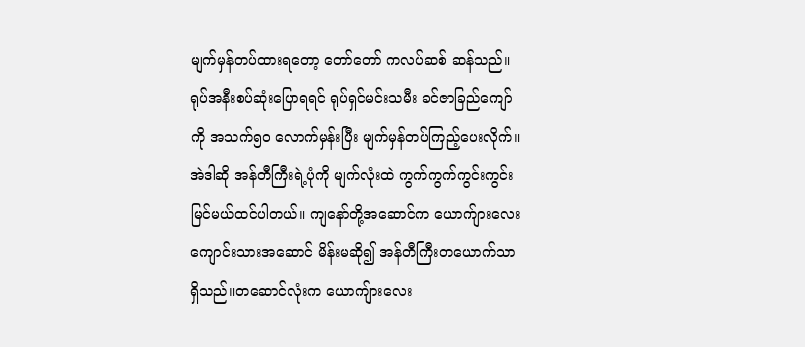မျက်မှန်တပ်ထားရတော့ တော်တော် ကလပ်ဆစ် ဆန်သည်။ ရုပ်အနီးစပ်ဆုံးပြောရရင် ရုပ်ရှင်မင်းသမီး ခင်ဇာခြည်ကျော်ကို အသက်၅၀ လောက်မှန်းပြီး မျက်မှန်တပ်ကြည့်ပေးလိုက်။ အဲဒါဆို အန်တီကြီးရဲ့ပုံကို မျက်လုံးထဲ ကွက်ကွက်ကွင်းကွင်း မြင်မယ်ထင်ပါတယ်။ ကျနော်တို့အဆောင်က ယောက်ျားလေးကျောင်းသားအဆောင် မိန်းမဆို၍ အန်တီကြီးတယောက်သာရှိသည်။တဆောင်လုံးက ယောကျ်ားလေး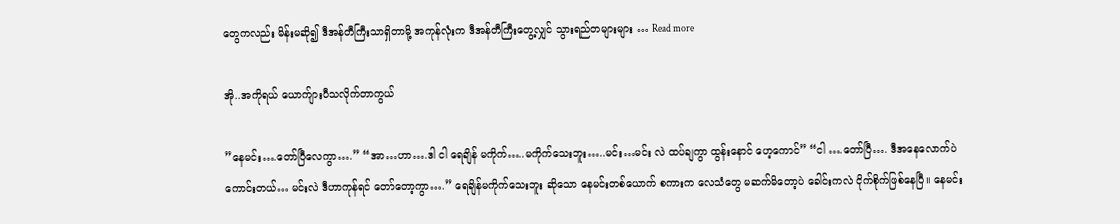တွေကလည်း မိန်းမဆို၍ ဒီအန်တီကြီးသာရှိတာမို့ အကုန်လုံးက ဒီအန်တီကြီးတွေ့လျှင် သွားရည်တများများ … Read more

အို..အကိုရယ် ယောက်ျားပီသလိုက်တာကွယ်

”နေမင်း….တော်ပြီလေကွာ….” “အာ…ဟာ….ဒါ ငါ ရေချိန် မကိုက်…..မကိုက်သေးဘူး…..မင်း…မင်း လဲ ထပ်ချကွာ ထွန်းနောင် ဟေ့ကောင်” “ငါ ….တော်ပြီ…. ဒီအနေလောက်ပဲ ကောင်းတယ်… မင်းလဲ ဒီဟာကုန်ရင် တော်တော့ကွာ….” ရေချိန်မကိုက်သေးဘူး ဆိုသော နေမင်းတစ်ယောက် စကားက လေသံတွေ မဆက်မိတော့ပဲ ခေါင်းကလဲ ငိုက်စိုက်ဖြစ်နေပြီ။ နေမင်း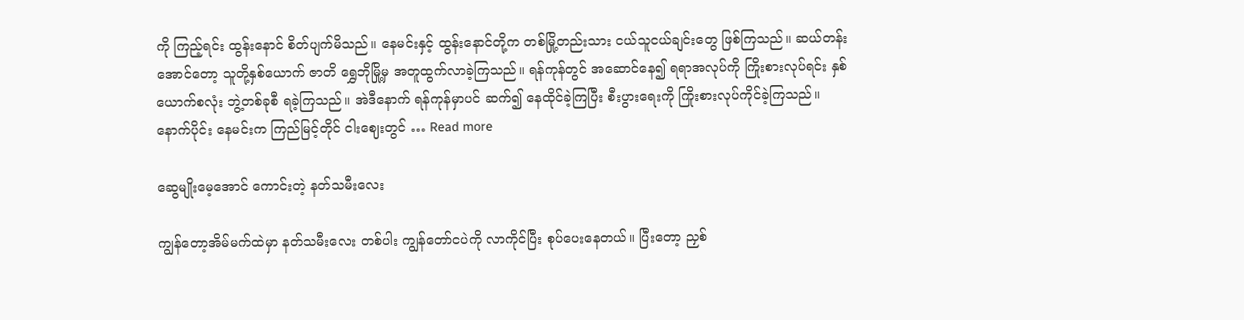ကို ကြည့်ရင်း ထွန်းနောင် စိတ်ပျက်မိသည်။ နေမင်းနှင့် ထွန်းနောင်တို့က တစ်မြို့တည်းသား ငယ်သူငယ်ချင်းတွေ ဖြစ်ကြသည်။ ဆယ်တန်းအောင်တော့ သူတို့နှစ်ယောက် ဇာတိ ရွှေဘိုမြို့မှ အတူထွက်လာခဲ့ကြသည်။ ရန်ကုန်တွင် အဆောင်နေ၍ ရရာအလုပ်ကို ကြိုးစားလုပ်ရင်း နှစ်ယောက်စလုံး ဘွဲ့တစ်ခုစီ ရခဲ့ကြသည်။ အဲဒီနောက် ရန်ကုန်မှာပင် ဆက်၍ နေထိုင်ခဲ့ကြပြီး စီးပွားရေးကို ကြိုးစားလုပ်ကိုင်ခဲ့ကြသည်။ နောက်ပိုင်း နေမင်းက ကြည်မြင့်တိုင် ငါးဈေးတွင် … Read more

ဆွေမျိုးမေ့အောင် ကောင်းတဲ့ နတ်သမီးလေး

ကျွန်တော့အိမ်မက်ထဲမှာ နတ်သမီးလေး တစ်ပါး ကျွန်တော်ငပဲကို လာကိုင်ပြီး စုပ်ပေးနေတယ်။ ပြီးတော့ ညှစ်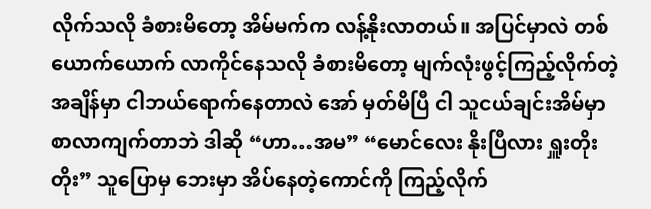လိုက်သလို ခံစားမိတော့ အိမ်မက်က လန့်နိုးလာတယ်။ အပြင်မှာလဲ တစ်ယောက်ယောက် လာကိုင်နေသလို ခံစားမိတော့ မျက်လုံးဖွင့်ကြည့်လိုက်တဲ့ အချိန်မှာ ငါဘယ်ရောက်နေတာလဲ အော် မှတ်မိပြီ ငါ သူငယ်ချင်းအိမ်မှာ စာလာကျက်တာဘဲ ဒါဆို “ဟာ…အမ” “မောင်လေး နိုးပြီလား ရှူးတိုးတိုး” သူပြောမှ ဘေးမှာ အိပ်နေတဲ့ကောင်ကို ကြည့်လိုက်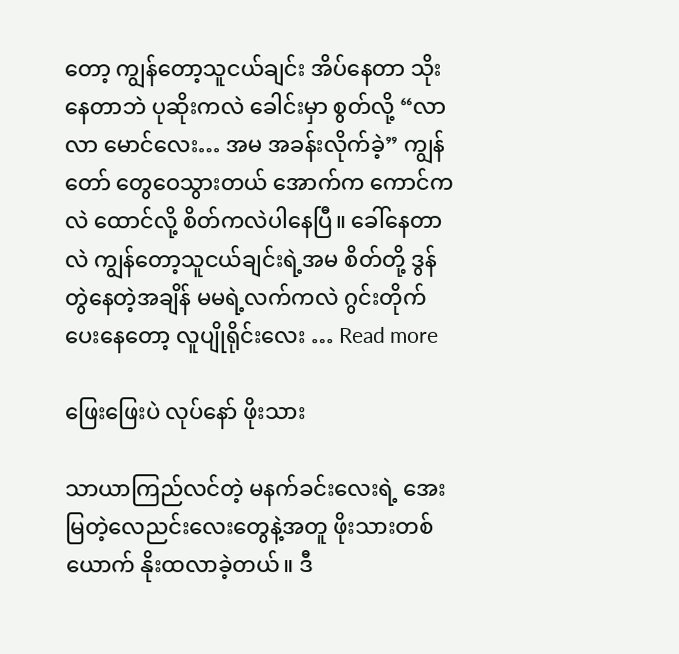တော့ ကျွန်တော့သူငယ်ချင်း အိပ်နေတာ သိုးနေတာဘဲ ပုဆိုးကလဲ ခေါင်းမှာ စွတ်လို့ “လာလာ မောင်လေး… အမ အခန်းလိုက်ခဲ့” ကျွန်တော် တွေဝေသွားတယ် အောက်က ကောင်ကလဲ ထောင်လို့ စိတ်ကလဲပါနေပြီ။ ခေါ်နေတာလဲ ကျွန်တော့သူငယ်ချင်းရဲ့အမ စိတ်တို့ ဒွန်တွဲနေတဲ့အချိန် မမရဲ့လက်ကလဲ ဂွင်းတိုက်ပေးနေတော့ လူပျိုရိုင်းလေး … Read more

ဖြေးဖြေးပဲ လုပ်နော် ဖိုးသား

သာယာကြည်လင်တဲ့ မနက်ခင်းလေးရဲ့ အေးမြတဲ့လေညင်းလေးတွေနဲ့အတူ ဖိုးသားတစ်ယောက် နိုးထလာခဲ့တယ်။ ဒီ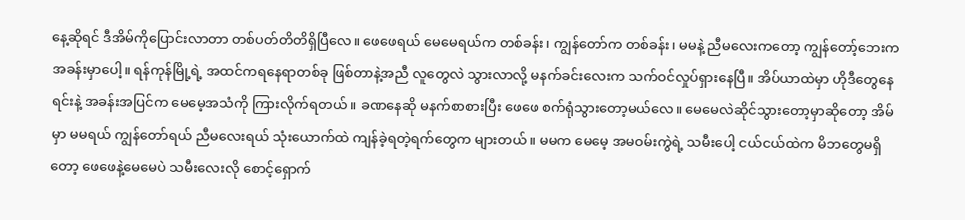နေ့ဆိုရင် ဒီအိမ်ကိုပြောင်းလာတာ တစ်ပတ်တိတိရှိပြီလေ။ ဖေဖေရယ် မေမေရယ်က တစ်ခန်း၊ ကျွန်တော်က တစ်ခန်း၊ မမနဲ့ ညီမလေးကတော့ ကျွန်တော့်ဘေးက အခန်းမှာပေါ့။ ရန်ကုန်မြို့ရဲ့ အထင်ကရနေရာတစ်ခု ဖြစ်တာနဲ့အညီ လူတွေလဲ သွားလာလို့ မနက်ခင်းလေးက သက်ဝင်လှုပ်ရှားနေပြီ။ အိပ်ယာထဲမှာ ဟိုဒီတွေနေရင်းနဲ့ အခန်းအပြင်က မေမေ့အသံကို ကြားလိုက်ရတယ်။ ခဏနေဆို မနက်စာစားပြီး ဖေဖေ စက်ရုံသွားတော့မယ်လေ။ မေမေလဲဆိုင်သွားတော့မှာဆိုတော့ အိမ်မှာ မမရယ် ကျွန်တော်ရယ် ညီမလေးရယ် သုံးယောက်ထဲ ကျန်ခဲ့ရတဲ့ရက်တွေက များတယ်။ မမက မေမေ့ အမဝမ်းကွဲရဲ့ သမီးပေါ့ ငယ်ငယ်ထဲက မိဘတွေမရှိတော့ ဖေဖေနဲ့မေမေပဲ သမီးလေးလို စောင့်ရှောက်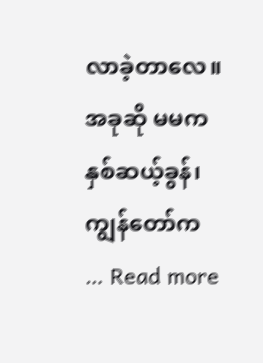လာခဲ့တာလေ။ အခုဆို မမက နှစ်ဆယ့်ခွန်၊ ကျွန်တော်က … Read more